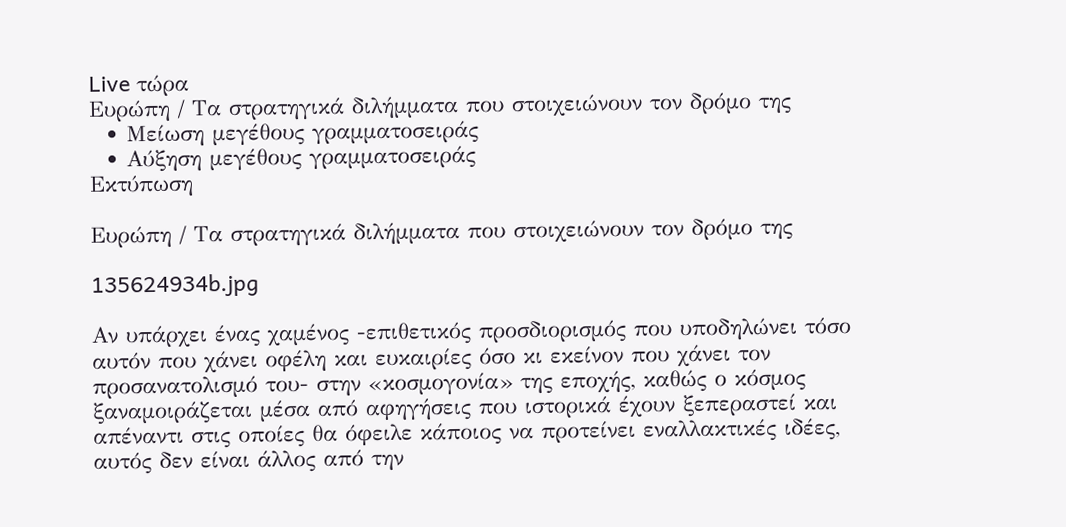Live τώρα
Ευρώπη / Τα στρατηγικά διλήμματα που στοιχειώνουν τον δρόμο της
  • Μείωση μεγέθους γραμματοσειράς
  • Αύξηση μεγέθους γραμματοσειράς
Εκτύπωση

Ευρώπη / Τα στρατηγικά διλήμματα που στοιχειώνουν τον δρόμο της

135624934b.jpg

Αν υπάρχει ένας χαμένος -επιθετικός προσδιορισμός που υποδηλώνει τόσο αυτόν που χάνει οφέλη και ευκαιρίες όσο κι εκείνον που χάνει τον προσανατολισμό του- στην «κοσμογονία» της εποχής, καθώς ο κόσμος ξαναμοιράζεται μέσα από αφηγήσεις που ιστορικά έχουν ξεπεραστεί και απέναντι στις οποίες θα όφειλε κάποιος να προτείνει εναλλακτικές ιδέες, αυτός δεν είναι άλλος από την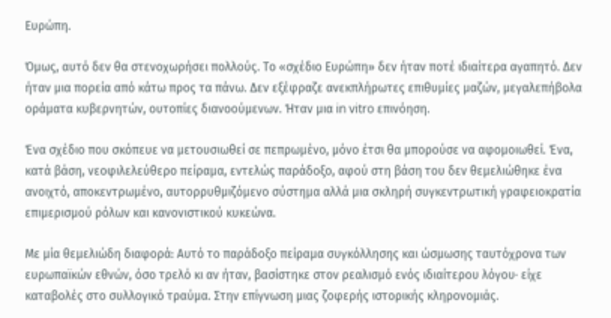Ευρώπη.

Όμως, αυτό δεν θα στενοχωρήσει πολλούς. Το «σχέδιο Ευρώπη» δεν ήταν ποτέ ιδιαίτερα αγαπητό. Δεν ήταν μια πορεία από κάτω προς τα πάνω. Δεν εξέφραζε ανεκπλήρωτες επιθυμίες μαζών, μεγαλεπήβολα οράματα κυβερνητών, ουτοπίες διανοούμενων. Ήταν μια in vitro επινόηση.

Ένα σχέδιο που σκόπευε να μετουσιωθεί σε πεπρωμένο, μόνο έτσι θα μπορούσε να αφομοιωθεί. Ένα, κατά βάση, νεοφιλελεύθερο πείραμα, εντελώς παράδοξο, αφού στη βάση του δεν θεμελιώθηκε ένα ανοιχτό, αποκεντρωμένο, αυτορρυθμιζόμενο σύστημα αλλά μια σκληρή συγκεντρωτική γραφειοκρατία επιμερισμού ρόλων και κανονιστικού κυκεώνα.

Με μία θεμελιώδη διαφορά: Αυτό το παράδοξο πείραμα συγκόλλησης και ώσμωσης ταυτόχρονα των ευρωπαϊκών εθνών, όσο τρελό κι αν ήταν, βασίστηκε στον ρεαλισμό ενός ιδιαίτερου λόγου· είχε καταβολές στο συλλογικό τραύμα. Στην επίγνωση μιας ζοφερής ιστορικής κληρονομιάς.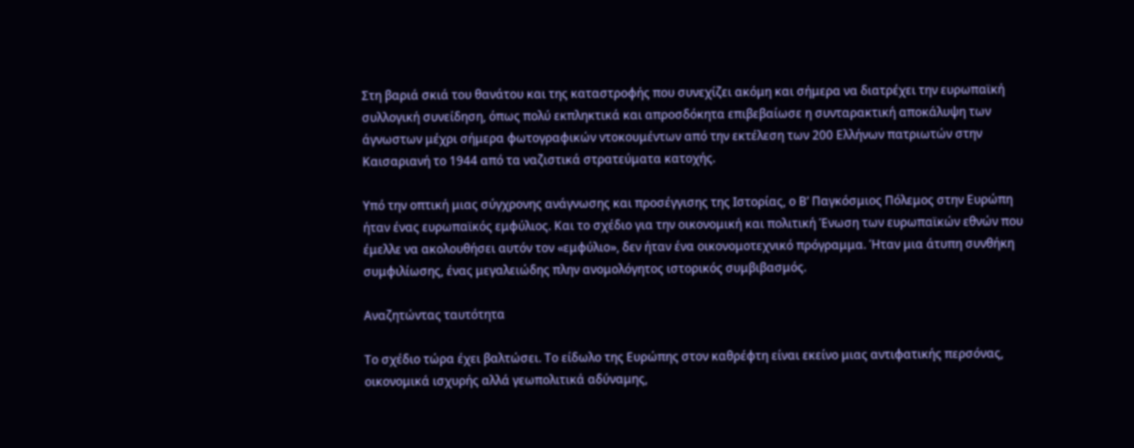Στη βαριά σκιά του θανάτου και της καταστροφής που συνεχίζει ακόμη και σήμερα να διατρέχει την ευρωπαϊκή συλλογική συνείδηση, όπως πολύ εκπληκτικά και απροσδόκητα επιβεβαίωσε η συνταρακτική αποκάλυψη των άγνωστων μέχρι σήμερα φωτογραφικών ντοκουμέντων από την εκτέλεση των 200 Ελλήνων πατριωτών στην Καισαριανή το 1944 από τα ναζιστικά στρατεύματα κατοχής.

Υπό την οπτική μιας σύγχρονης ανάγνωσης και προσέγγισης της Ιστορίας, ο Β’ Παγκόσμιος Πόλεμος στην Ευρώπη ήταν ένας ευρωπαϊκός εμφύλιος. Και το σχέδιο για την οικονομική και πολιτική Ένωση των ευρωπαϊκών εθνών που έμελλε να ακολουθήσει αυτόν τον «εμφύλιο», δεν ήταν ένα οικονομοτεχνικό πρόγραμμα. Ήταν μια άτυπη συνθήκη συμφιλίωσης, ένας μεγαλειώδης πλην ανομολόγητος ιστορικός συμβιβασμός.

Αναζητώντας ταυτότητα

Το σχέδιο τώρα έχει βαλτώσει. Το είδωλο της Ευρώπης στον καθρέφτη είναι εκείνο μιας αντιφατικής περσόνας, οικονομικά ισχυρής αλλά γεωπολιτικά αδύναμης,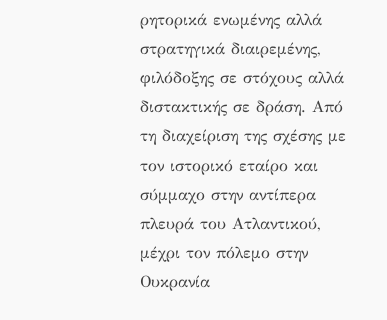ρητορικά ενωμένης αλλά στρατηγικά διαιρεμένης, φιλόδοξης σε στόχους αλλά διστακτικής σε δράση. Από τη διαχείριση της σχέσης με τον ιστορικό εταίρο και σύμμαχο στην αντίπερα πλευρά του Ατλαντικού, μέχρι τον πόλεμο στην Ουκρανία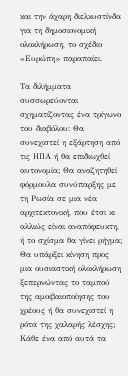και την άχαρη διελκυστίνδα για τη δημοσιονομική ολοκλήρωση, το σχέδιο «Ευρώπη» παραπαίει.

Τα διλήμματα συσσωρεύονται σχηματίζοντας ένα τρίγωνο του διαβόλου: Θα συνεχιστεί η εξάρτηση από τις ΗΠΑ ή θα επιδιωχθεί αυτονομία; Θα αναζητηθεί φόρμουλα συνύπαρξης με τη Ρωσία σε μια νέα αρχιτεκτονική, που έτσι κι αλλιώς είναι αναπόφευκτη, ή το σχίσμα θα γίνει ρήγμα; Θα υπάρξει κίνηση προς μια ουσιαστική ολοκλήρωση ξεπερνώντας το ταμπού της αμοιβαιοποίησης του χρέους ή θα συνεχιστεί η ρότα της χαλαρής λέσχης; Κάθε ένα από αυτά τα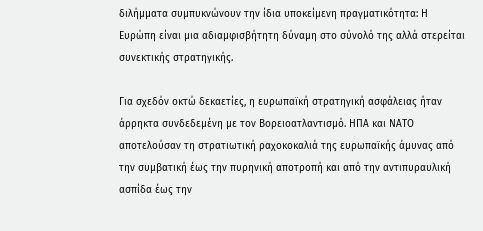διλήμματα συμπυκνώνουν την ίδια υποκείμενη πραγματικότητα: Η Ευρώπη είναι μια αδιαμφισβήτητη δύναμη στο σύνολό της αλλά στερείται συνεκτικής στρατηγικής.

Για σχεδόν οκτώ δεκαετίες, η ευρωπαϊκή στρατηγική ασφάλειας ήταν άρρηκτα συνδεδεμένη με τον Βορειοατλαντισμό. ΗΠΑ και ΝΑΤΟ αποτελούσαν τη στρατιωτική ραχοκοκαλιά της ευρωπαϊκής άμυνας από την συμβατική έως την πυρηνική αποτροπή και από την αντιπυραυλική ασπίδα έως την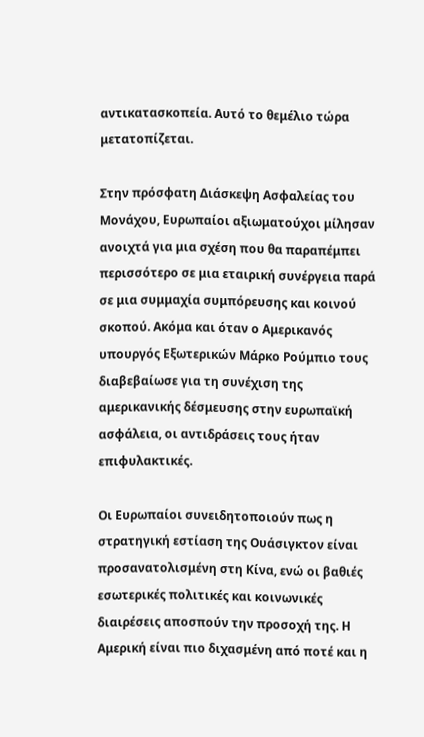αντικατασκοπεία. Αυτό το θεμέλιο τώρα μετατοπίζεται.

Στην πρόσφατη Διάσκεψη Ασφαλείας του Μονάχου, Ευρωπαίοι αξιωματούχοι μίλησαν ανοιχτά για μια σχέση που θα παραπέμπει περισσότερο σε μια εταιρική συνέργεια παρά σε μια συμμαχία συμπόρευσης και κοινού σκοπού. Ακόμα και όταν ο Αμερικανός υπουργός Εξωτερικών Μάρκο Ρούμπιο τους διαβεβαίωσε για τη συνέχιση της αμερικανικής δέσμευσης στην ευρωπαϊκή ασφάλεια, οι αντιδράσεις τους ήταν επιφυλακτικές.

Οι Ευρωπαίοι συνειδητοποιούν πως η στρατηγική εστίαση της Ουάσιγκτον είναι προσανατολισμένη στη Κίνα, ενώ οι βαθιές εσωτερικές πολιτικές και κοινωνικές διαιρέσεις αποσπούν την προσοχή της. Η Αμερική είναι πιο διχασμένη από ποτέ και η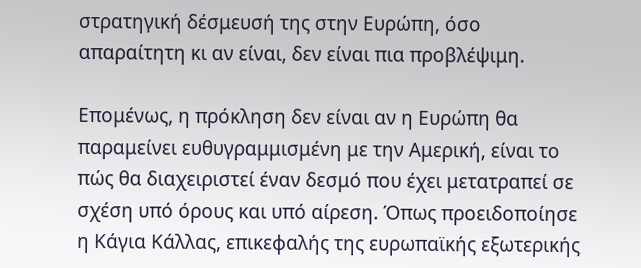στρατηγική δέσμευσή της στην Ευρώπη, όσο απαραίτητη κι αν είναι, δεν είναι πια προβλέψιμη.

Επομένως, η πρόκληση δεν είναι αν η Ευρώπη θα παραμείνει ευθυγραμμισμένη με την Αμερική, είναι το πώς θα διαχειριστεί έναν δεσμό που έχει μετατραπεί σε σχέση υπό όρους και υπό αίρεση. Όπως προειδοποίησε η Κάγια Κάλλας, επικεφαλής της ευρωπαϊκής εξωτερικής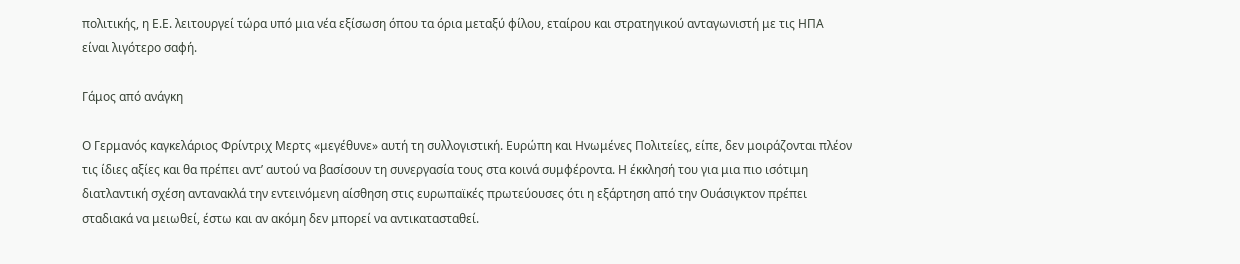πολιτικής, η Ε.Ε. λειτουργεί τώρα υπό μια νέα εξίσωση όπου τα όρια μεταξύ φίλου, εταίρου και στρατηγικού ανταγωνιστή με τις ΗΠΑ είναι λιγότερο σαφή.

Γάμος από ανάγκη

Ο Γερμανός καγκελάριος Φρίντριχ Μερτς «μεγέθυνε» αυτή τη συλλογιστική. Ευρώπη και Ηνωμένες Πολιτείες, είπε, δεν μοιράζονται πλέον τις ίδιες αξίες και θα πρέπει αντ’ αυτού να βασίσουν τη συνεργασία τους στα κοινά συμφέροντα. Η έκκλησή του για μια πιο ισότιμη διατλαντική σχέση αντανακλά την εντεινόμενη αίσθηση στις ευρωπαϊκές πρωτεύουσες ότι η εξάρτηση από την Ουάσιγκτον πρέπει σταδιακά να μειωθεί, έστω και αν ακόμη δεν μπορεί να αντικατασταθεί.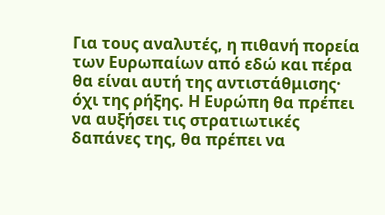Για τους αναλυτές, η πιθανή πορεία των Ευρωπαίων από εδώ και πέρα θα είναι αυτή της αντιστάθμισης· όχι της ρήξης. Η Ευρώπη θα πρέπει να αυξήσει τις στρατιωτικές δαπάνες της, θα πρέπει να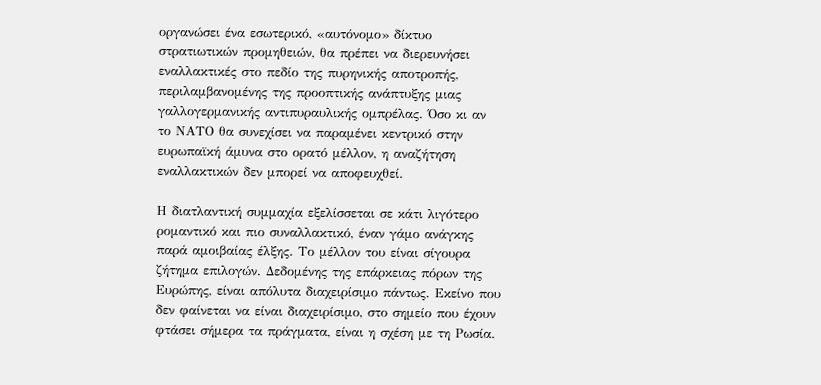οργανώσει ένα εσωτερικό, «αυτόνομο» δίκτυο στρατιωτικών προμηθειών, θα πρέπει να διερευνήσει εναλλακτικές στο πεδίο της πυρηνικής αποτροπής, περιλαμβανομένης της προοπτικής ανάπτυξης μιας γαλλογερμανικής αντιπυραυλικής ομπρέλας. Όσο κι αν το ΝΑΤΟ θα συνεχίσει να παραμένει κεντρικό στην ευρωπαϊκή άμυνα στο ορατό μέλλον, η αναζήτηση εναλλακτικών δεν μπορεί να αποφευχθεί.

Η διατλαντική συμμαχία εξελίσσεται σε κάτι λιγότερο ρομαντικό και πιο συναλλακτικό, έναν γάμο ανάγκης παρά αμοιβαίας έλξης. Το μέλλον του είναι σίγουρα ζήτημα επιλογών. Δεδομένης της επάρκειας πόρων της Ευρώπης, είναι απόλυτα διαχειρίσιμο πάντως. Εκείνο που δεν φαίνεται να είναι διαχειρίσιμο, στο σημείο που έχουν φτάσει σήμερα τα πράγματα, είναι η σχέση με τη Ρωσία.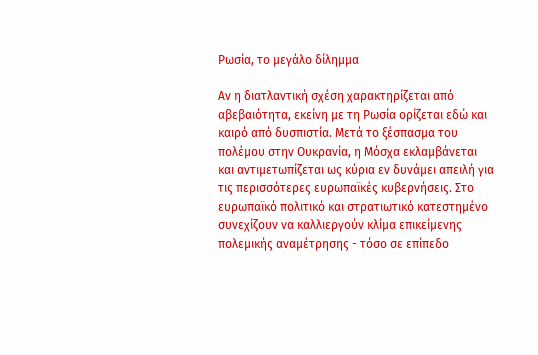Ρωσία, το μεγάλο δίλημμα

Αν η διατλαντική σχέση χαρακτηρίζεται από αβεβαιότητα, εκείνη με τη Ρωσία ορίζεται εδώ και καιρό από δυσπιστία. Μετά το ξέσπασμα του πολέμου στην Ουκρανία, η Μόσχα εκλαμβάνεται και αντιμετωπίζεται ως κύρια εν δυνάμει απειλή για τις περισσότερες ευρωπαϊκές κυβερνήσεις. Στο ευρωπαϊκό πολιτικό και στρατιωτικό κατεστημένο συνεχίζουν να καλλιεργούν κλίμα επικείμενης πολεμικής αναμέτρησης - τόσο σε επίπεδο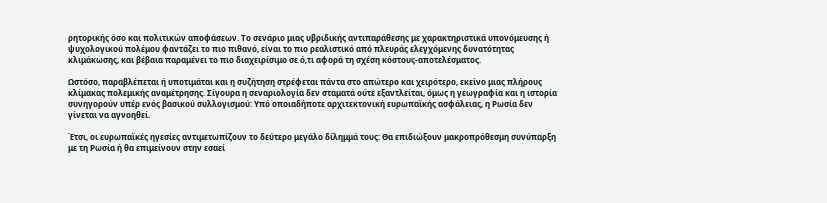ρητορικής όσο και πολιτικών αποφάσεων. Το σενάριο μιας υβριδικής αντιπαράθεσης με χαρακτηριστικά υπονόμευσης ή ψυχολογικού πολέμου φαντάζει το πιο πιθανό, είναι το πιο ρεαλιστικό από πλευράς ελεγχόμενης δυνατότητας κλιμάκωσης, και βέβαια παραμένει το πιο διαχειρίσιμο σε ό,τι αφορά τη σχέση κόστους-αποτελέσματος.

Ωστόσο, παραβλέπεται ή υποτιμάται και η συζήτηση στρέφεται πάντα στο απώτερο και χειρότερο, εκείνο μιας πλήρους κλίμακας πολεμικής αναμέτρησης. Σίγουρα η σεναριολογία δεν σταματά ούτε εξαντλείται, όμως η γεωγραφία και η ιστορία συνηγορούν υπέρ ενός βασικού συλλογισμού: Υπό οποιαδήποτε αρχιτεκτονική ευρωπαϊκής ασφάλειας, η Ρωσία δεν γίνεται να αγνοηθεί.

Έτσι, οι ευρωπαϊκές ηγεσίες αντιμετωπίζουν το δεύτερο μεγάλο δίλημμά τους: Θα επιδιώξουν μακροπρόθεσμη συνύπαρξη με τη Ρωσία ή θα επιμείνουν στην εσαεί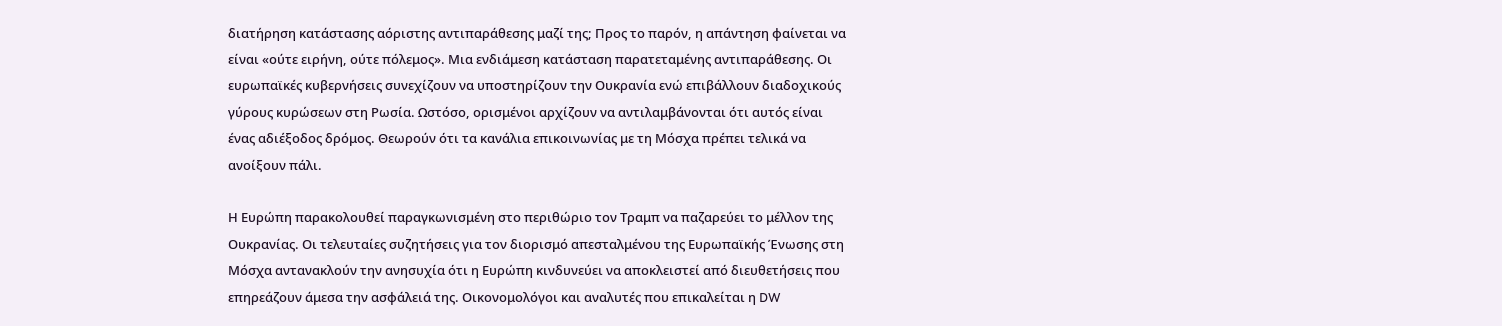διατήρηση κατάστασης αόριστης αντιπαράθεσης μαζί της; Προς το παρόν, η απάντηση φαίνεται να είναι «ούτε ειρήνη, ούτε πόλεμος». Μια ενδιάμεση κατάσταση παρατεταμένης αντιπαράθεσης. Οι ευρωπαϊκές κυβερνήσεις συνεχίζουν να υποστηρίζουν την Ουκρανία ενώ επιβάλλουν διαδοχικούς γύρους κυρώσεων στη Ρωσία. Ωστόσο, ορισμένοι αρχίζουν να αντιλαμβάνονται ότι αυτός είναι ένας αδιέξοδος δρόμος. Θεωρούν ότι τα κανάλια επικοινωνίας με τη Μόσχα πρέπει τελικά να ανοίξουν πάλι.

Η Ευρώπη παρακολουθεί παραγκωνισμένη στο περιθώριο τον Τραμπ να παζαρεύει το μέλλον της Ουκρανίας. Οι τελευταίες συζητήσεις για τον διορισμό απεσταλμένου της Ευρωπαϊκής Ένωσης στη Μόσχα αντανακλούν την ανησυχία ότι η Ευρώπη κινδυνεύει να αποκλειστεί από διευθετήσεις που επηρεάζουν άμεσα την ασφάλειά της. Οικονομολόγοι και αναλυτές που επικαλείται η DW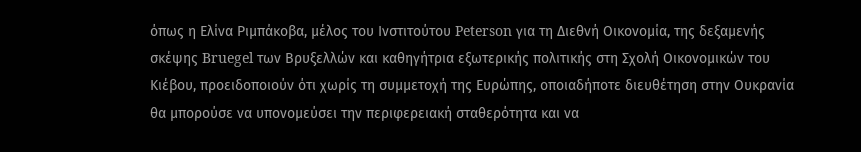όπως η Ελίνα Ριμπάκοβα, μέλος του Ινστιτούτου Peterson για τη Διεθνή Οικονομία, της δεξαμενής σκέψης Bruegel των Βρυξελλών και καθηγήτρια εξωτερικής πολιτικής στη Σχολή Οικονομικών του Κιέβου, προειδοποιούν ότι χωρίς τη συμμετοχή της Ευρώπης, οποιαδήποτε διευθέτηση στην Ουκρανία θα μπορούσε να υπονομεύσει την περιφερειακή σταθερότητα και να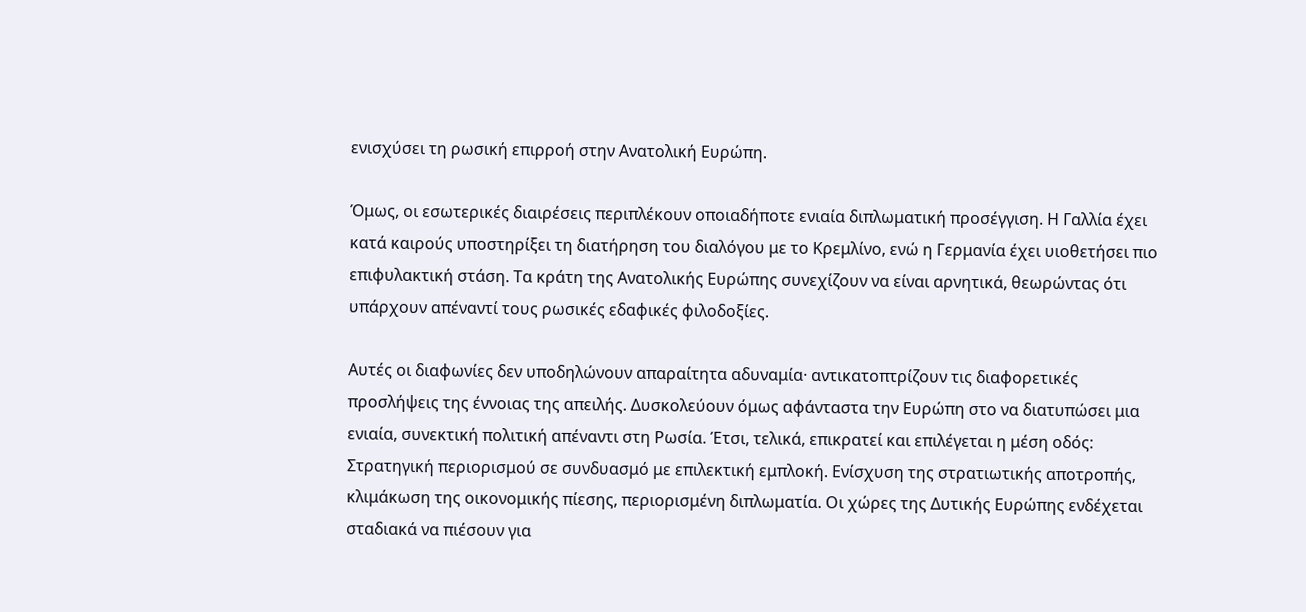ενισχύσει τη ρωσική επιρροή στην Ανατολική Ευρώπη.

Όμως, οι εσωτερικές διαιρέσεις περιπλέκουν οποιαδήποτε ενιαία διπλωματική προσέγγιση. Η Γαλλία έχει κατά καιρούς υποστηρίξει τη διατήρηση του διαλόγου με το Κρεμλίνο, ενώ η Γερμανία έχει υιοθετήσει πιο επιφυλακτική στάση. Τα κράτη της Ανατολικής Ευρώπης συνεχίζουν να είναι αρνητικά, θεωρώντας ότι υπάρχουν απέναντί τους ρωσικές εδαφικές φιλοδοξίες.

Αυτές οι διαφωνίες δεν υποδηλώνουν απαραίτητα αδυναμία· αντικατοπτρίζουν τις διαφορετικές προσλήψεις της έννοιας της απειλής. Δυσκολεύουν όμως αφάνταστα την Ευρώπη στο να διατυπώσει μια ενιαία, συνεκτική πολιτική απέναντι στη Ρωσία. Έτσι, τελικά, επικρατεί και επιλέγεται η μέση οδός: Στρατηγική περιορισμού σε συνδυασμό με επιλεκτική εμπλοκή. Ενίσχυση της στρατιωτικής αποτροπής, κλιμάκωση της οικονομικής πίεσης, περιορισμένη διπλωματία. Οι χώρες της Δυτικής Ευρώπης ενδέχεται σταδιακά να πιέσουν για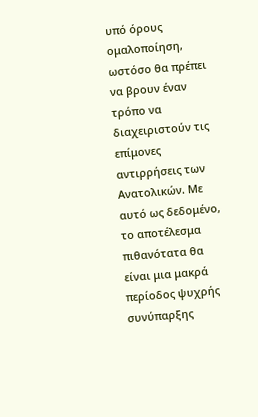υπό όρους ομαλοποίηση, ωστόσο θα πρέπει να βρουν έναν τρόπο να διαχειριστούν τις επίμονες αντιρρήσεις των Ανατολικών. Με αυτό ως δεδομένο, το αποτέλεσμα πιθανότατα θα είναι μια μακρά περίοδος ψυχρής συνύπαρξης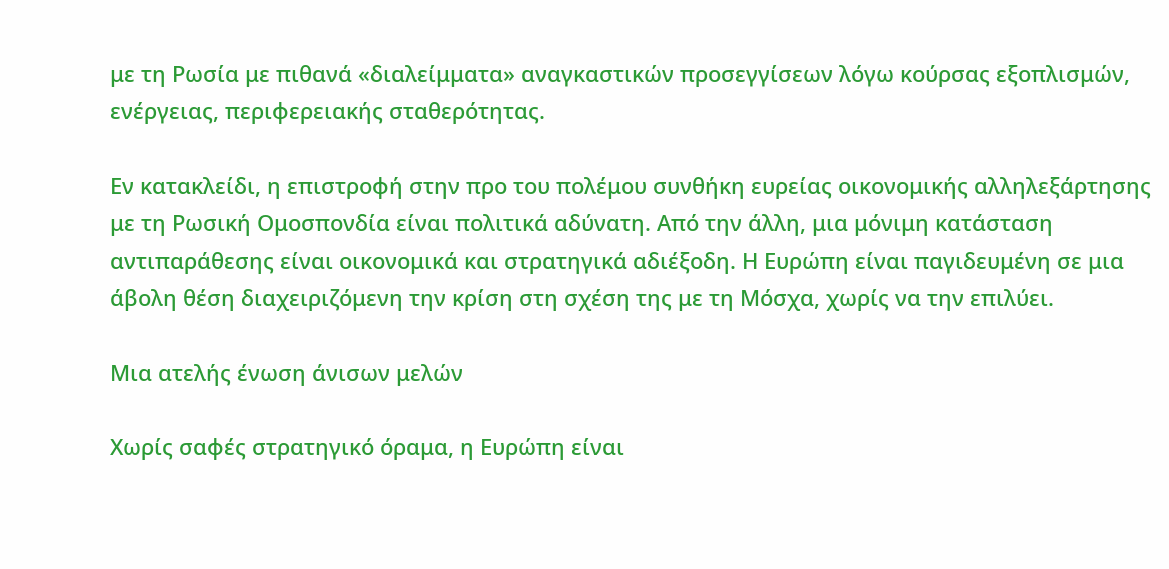με τη Ρωσία με πιθανά «διαλείμματα» αναγκαστικών προσεγγίσεων λόγω κούρσας εξοπλισμών, ενέργειας, περιφερειακής σταθερότητας.

Εν κατακλείδι, η επιστροφή στην προ του πολέμου συνθήκη ευρείας οικονομικής αλληλεξάρτησης με τη Ρωσική Ομοσπονδία είναι πολιτικά αδύνατη. Από την άλλη, μια μόνιμη κατάσταση αντιπαράθεσης είναι οικονομικά και στρατηγικά αδιέξοδη. Η Ευρώπη είναι παγιδευμένη σε μια άβολη θέση διαχειριζόμενη την κρίση στη σχέση της με τη Μόσχα, χωρίς να την επιλύει.

Μια ατελής ένωση άνισων μελών

Χωρίς σαφές στρατηγικό όραμα, η Ευρώπη είναι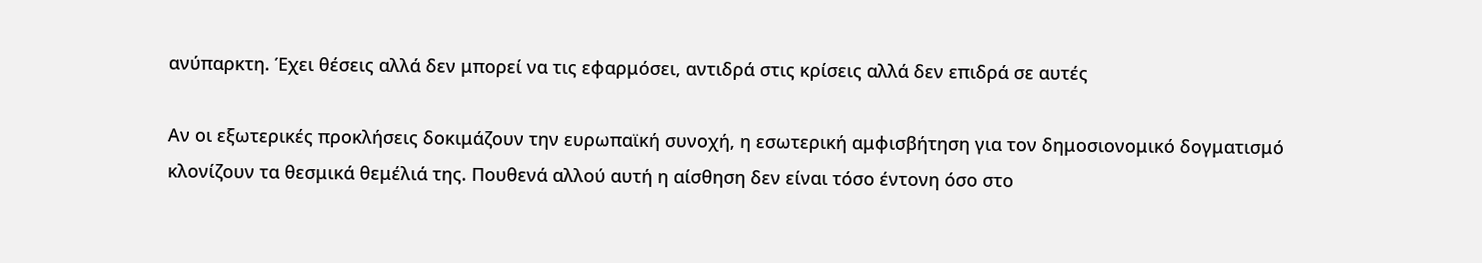ανύπαρκτη. Έχει θέσεις αλλά δεν μπορεί να τις εφαρμόσει, αντιδρά στις κρίσεις αλλά δεν επιδρά σε αυτές

Αν οι εξωτερικές προκλήσεις δοκιμάζουν την ευρωπαϊκή συνοχή, η εσωτερική αμφισβήτηση για τον δημοσιονομικό δογματισμό κλονίζουν τα θεσμικά θεμέλιά της. Πουθενά αλλού αυτή η αίσθηση δεν είναι τόσο έντονη όσο στο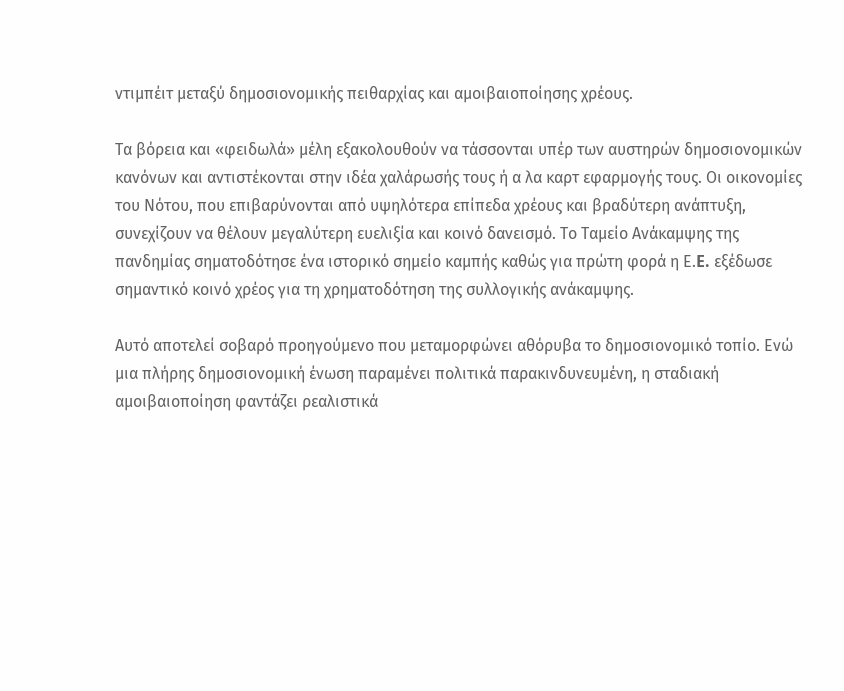ντιμπέιτ μεταξύ δημοσιονομικής πειθαρχίας και αμοιβαιοποίησης χρέους.

Τα βόρεια και «φειδωλά» μέλη εξακολουθούν να τάσσονται υπέρ των αυστηρών δημοσιονομικών κανόνων και αντιστέκονται στην ιδέα χαλάρωσής τους ή α λα καρτ εφαρμογής τους. Οι οικονομίες του Νότου, που επιβαρύνονται από υψηλότερα επίπεδα χρέους και βραδύτερη ανάπτυξη, συνεχίζουν να θέλουν μεγαλύτερη ευελιξία και κοινό δανεισμό. Το Ταμείο Ανάκαμψης της πανδημίας σηματοδότησε ένα ιστορικό σημείο καμπής καθώς για πρώτη φορά η Ε.E. εξέδωσε σημαντικό κοινό χρέος για τη χρηματοδότηση της συλλογικής ανάκαμψης.

Αυτό αποτελεί σοβαρό προηγούμενο που μεταμορφώνει αθόρυβα το δημοσιονομικό τοπίο. Ενώ μια πλήρης δημοσιονομική ένωση παραμένει πολιτικά παρακινδυνευμένη, η σταδιακή αμοιβαιοποίηση φαντάζει ρεαλιστικά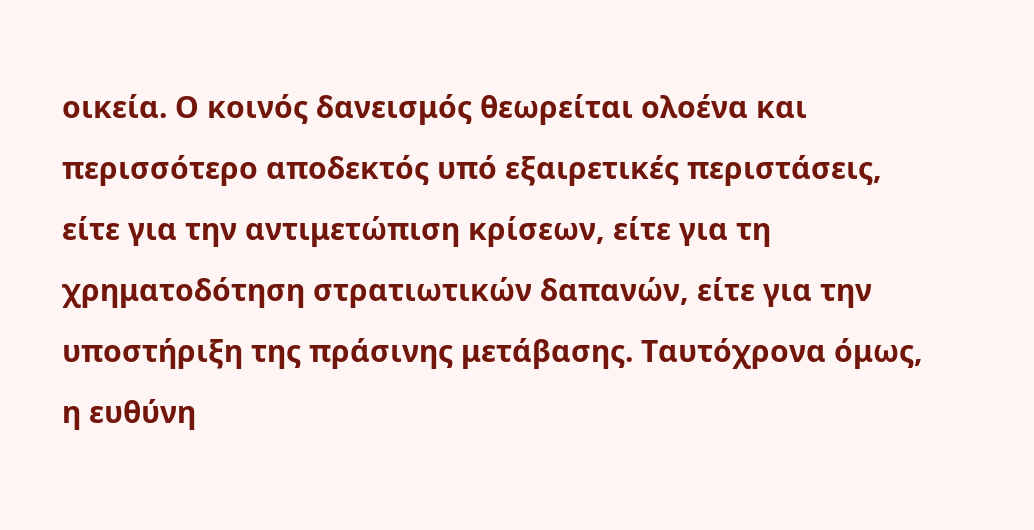οικεία. Ο κοινός δανεισμός θεωρείται ολοένα και περισσότερο αποδεκτός υπό εξαιρετικές περιστάσεις, είτε για την αντιμετώπιση κρίσεων, είτε για τη χρηματοδότηση στρατιωτικών δαπανών, είτε για την υποστήριξη της πράσινης μετάβασης. Ταυτόχρονα όμως, η ευθύνη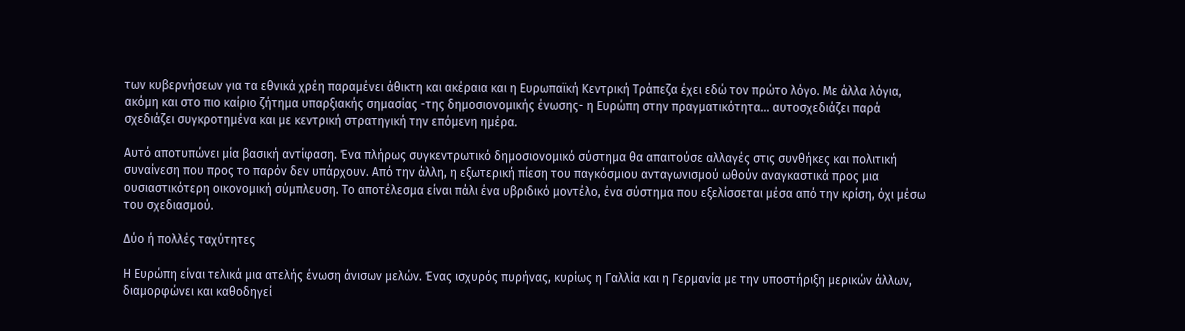των κυβερνήσεων για τα εθνικά χρέη παραμένει άθικτη και ακέραια και η Ευρωπαϊκή Κεντρική Τράπεζα έχει εδώ τον πρώτο λόγο. Με άλλα λόγια, ακόμη και στο πιο καίριο ζήτημα υπαρξιακής σημασίας -της δημοσιονομικής ένωσης- η Ευρώπη στην πραγματικότητα… αυτοσχεδιάζει παρά σχεδιάζει συγκροτημένα και με κεντρική στρατηγική την επόμενη ημέρα.

Αυτό αποτυπώνει μία βασική αντίφαση. Ένα πλήρως συγκεντρωτικό δημοσιονομικό σύστημα θα απαιτούσε αλλαγές στις συνθήκες και πολιτική συναίνεση που προς το παρόν δεν υπάρχουν. Από την άλλη, η εξωτερική πίεση του παγκόσμιου ανταγωνισμού ωθούν αναγκαστικά προς μια ουσιαστικότερη οικονομική σύμπλευση. Το αποτέλεσμα είναι πάλι ένα υβριδικό μοντέλο, ένα σύστημα που εξελίσσεται μέσα από την κρίση, όχι μέσω του σχεδιασμού.

Δύο ή πολλές ταχύτητες

Η Ευρώπη είναι τελικά μια ατελής ένωση άνισων μελών. Ένας ισχυρός πυρήνας, κυρίως η Γαλλία και η Γερμανία με την υποστήριξη μερικών άλλων, διαμορφώνει και καθοδηγεί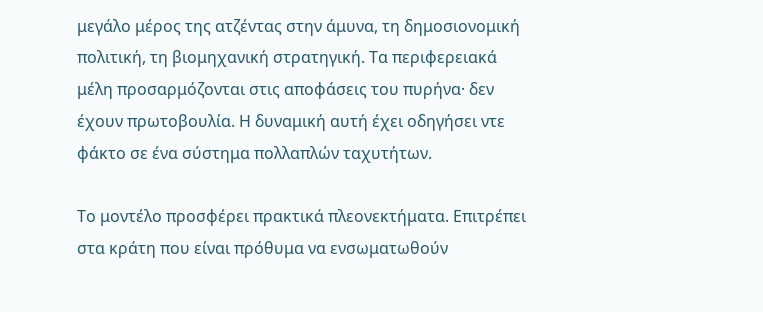μεγάλο μέρος της ατζέντας στην άμυνα, τη δημοσιονομική πολιτική, τη βιομηχανική στρατηγική. Τα περιφερειακά μέλη προσαρμόζονται στις αποφάσεις του πυρήνα· δεν έχουν πρωτοβουλία. Η δυναμική αυτή έχει οδηγήσει ντε φάκτο σε ένα σύστημα πολλαπλών ταχυτήτων.

Το μοντέλο προσφέρει πρακτικά πλεονεκτήματα. Επιτρέπει στα κράτη που είναι πρόθυμα να ενσωματωθούν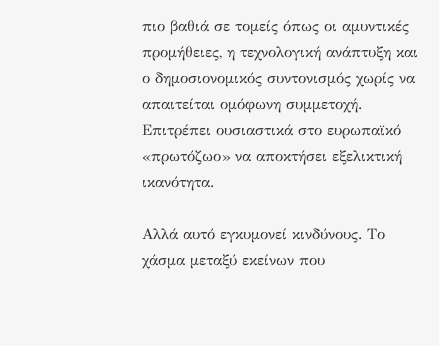πιο βαθιά σε τομείς όπως οι αμυντικές προμήθειες, η τεχνολογική ανάπτυξη και ο δημοσιονομικός συντονισμός χωρίς να απαιτείται ομόφωνη συμμετοχή. Επιτρέπει ουσιαστικά στο ευρωπαϊκό «πρωτόζωο» να αποκτήσει εξελικτική ικανότητα.

Αλλά αυτό εγκυμονεί κινδύνους. Το χάσμα μεταξύ εκείνων που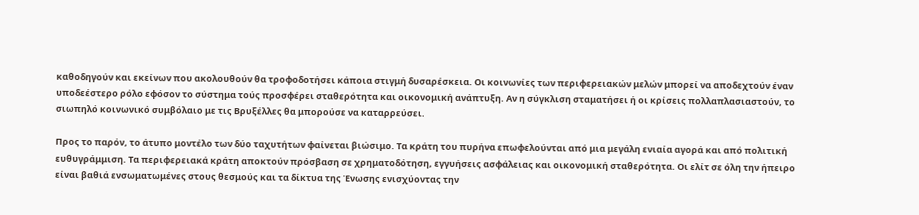καθοδηγούν και εκείνων που ακολουθούν θα τροφοδοτήσει κάποια στιγμή δυσαρέσκεια. Οι κοινωνίες των περιφερειακών μελών μπορεί να αποδεχτούν έναν υποδεέστερο ρόλο εφόσον το σύστημα τούς προσφέρει σταθερότητα και οικονομική ανάπτυξη. Αν η σύγκλιση σταματήσει ή οι κρίσεις πολλαπλασιαστούν, το σιωπηλό κοινωνικό συμβόλαιο με τις Βρυξέλλες θα μπορούσε να καταρρεύσει.

Προς το παρόν, το άτυπο μοντέλο των δύο ταχυτήτων φαίνεται βιώσιμο. Τα κράτη του πυρήνα επωφελούνται από μια μεγάλη ενιαία αγορά και από πολιτική ευθυγράμμιση. Τα περιφερειακά κράτη αποκτούν πρόσβαση σε χρηματοδότηση, εγγυήσεις ασφάλειας και οικονομική σταθερότητα. Οι ελίτ σε όλη την ήπειρο είναι βαθιά ενσωματωμένες στους θεσμούς και τα δίκτυα της Ένωσης ενισχύοντας την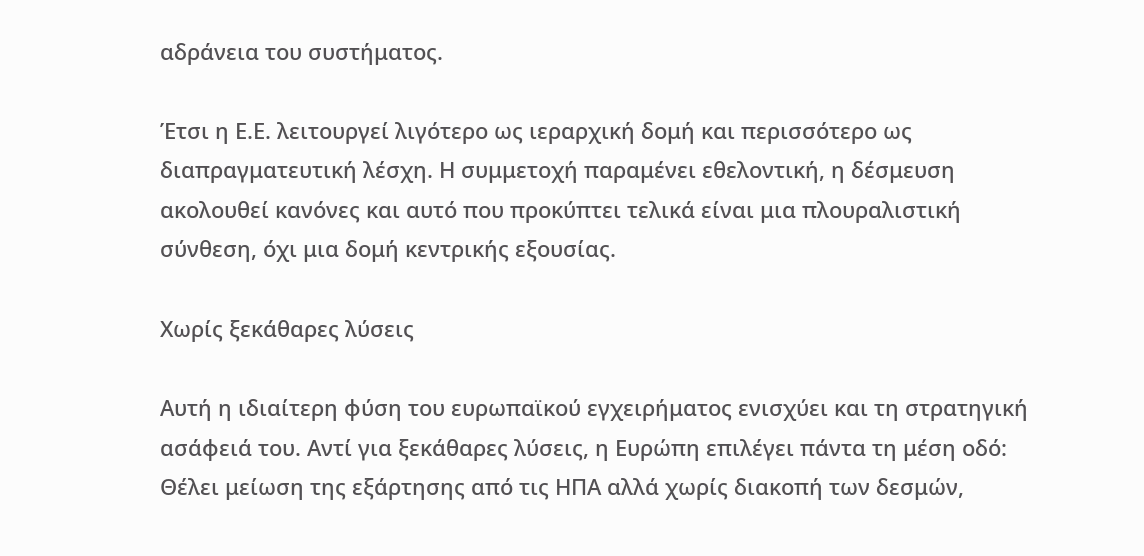αδράνεια του συστήματος.

Έτσι η Ε.Ε. λειτουργεί λιγότερο ως ιεραρχική δομή και περισσότερο ως διαπραγματευτική λέσχη. Η συμμετοχή παραμένει εθελοντική, η δέσμευση ακολουθεί κανόνες και αυτό που προκύπτει τελικά είναι μια πλουραλιστική σύνθεση, όχι μια δομή κεντρικής εξουσίας.

Χωρίς ξεκάθαρες λύσεις

Αυτή η ιδιαίτερη φύση του ευρωπαϊκού εγχειρήματος ενισχύει και τη στρατηγική ασάφειά του. Αντί για ξεκάθαρες λύσεις, η Ευρώπη επιλέγει πάντα τη μέση οδό: Θέλει μείωση της εξάρτησης από τις ΗΠA αλλά χωρίς διακοπή των δεσμών,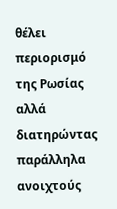θέλει περιορισμό της Ρωσίας αλλά διατηρώντας παράλληλα ανοιχτούς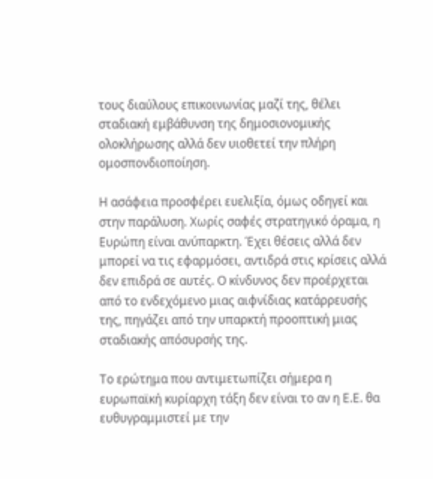τους διαύλους επικοινωνίας μαζί της, θέλει σταδιακή εμβάθυνση της δημοσιονομικής ολοκλήρωσης αλλά δεν υιοθετεί την πλήρη ομοσπονδιοποίηση.

Η ασάφεια προσφέρει ευελιξία, όμως οδηγεί και στην παράλυση. Χωρίς σαφές στρατηγικό όραμα, η Ευρώπη είναι ανύπαρκτη. Έχει θέσεις αλλά δεν μπορεί να τις εφαρμόσει, αντιδρά στις κρίσεις αλλά δεν επιδρά σε αυτές. Ο κίνδυνος δεν προέρχεται από το ενδεχόμενο μιας αιφνίδιας κατάρρευσής της, πηγάζει από την υπαρκτή προοπτική μιας σταδιακής απόσυρσής της.

Το ερώτημα που αντιμετωπίζει σήμερα η ευρωπαϊκή κυρίαρχη τάξη δεν είναι το αν η Ε.Ε. θα ευθυγραμμιστεί με την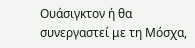Ουάσιγκτον ή θα συνεργαστεί με τη Μόσχα,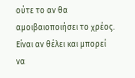ούτε το αν θα αμοιβαιοποιήσει το χρέος. Είναι αν θέλει και μπορεί να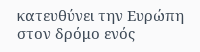κατευθύνει την Ευρώπη στον δρόμο ενός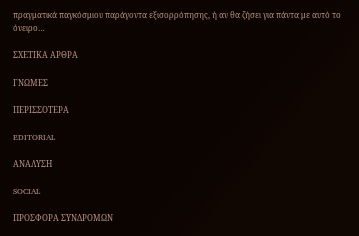πραγματικά παγκόσμιου παράγοντα εξισορρόπησης, ή αν θα ζήσει για πάντα με αυτό το όνειρο…

ΣΧΕΤΙΚΑ ΑΡΘΡΑ

ΓΝΩΜΕΣ

ΠΕΡΙΣΣΟΤΕΡΑ

EDITORIAL

ΑΝΑΛΥΣΗ

SOCIAL

ΠΡΟΣΦΟΡΑ ΣΥΝΔΡΟΜΩΝ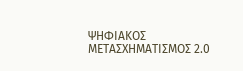ΨΗΦΙΑΚΟΣ ΜΕΤΑΣΧΗΜΑΤΙΣΜΟΣ 2.0